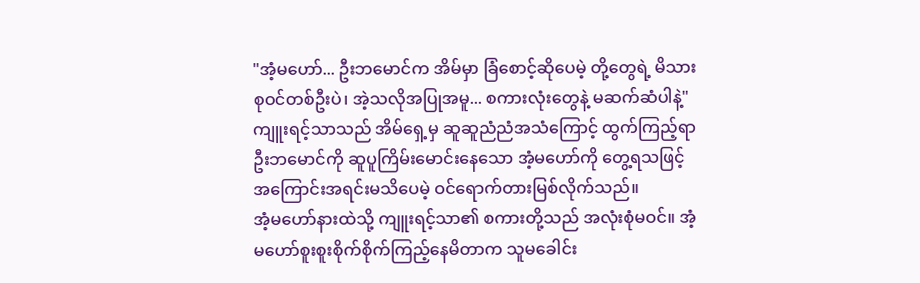"အံ့မဟော်... ဦးဘမောင်က အိမ်မှာ ခြံစောင့်ဆိုပေမဲ့ တို့တွေရဲ့ မိသားစုဝင်တစ်ဦးပဲ၊ အဲ့သလိုအပြုအမူ... စကားလုံးတွေနဲ့ မဆက်ဆံပါနဲ့"
ကျူးရင့်သာသည် အိမ်ရှေ့မှ ဆူဆူညံညံအသံကြောင့် ထွက်ကြည့်ရာ ဦးဘမောင်ကို ဆူပူကြိမ်းမောင်းနေသော အံ့မဟော်ကို တွေ့ရသဖြင့် အကြောင်းအရင်းမသိပေမဲ့ ဝင်ရောက်တားမြစ်လိုက်သည်။
အံ့မဟော်နားထဲသို့ ကျူးရင့်သာ၏ စကားတို့သည် အလုံးစုံမဝင်။ အံ့မဟော်စူးစူးစိုက်စိုက်ကြည့်နေမိတာက သူမခေါင်း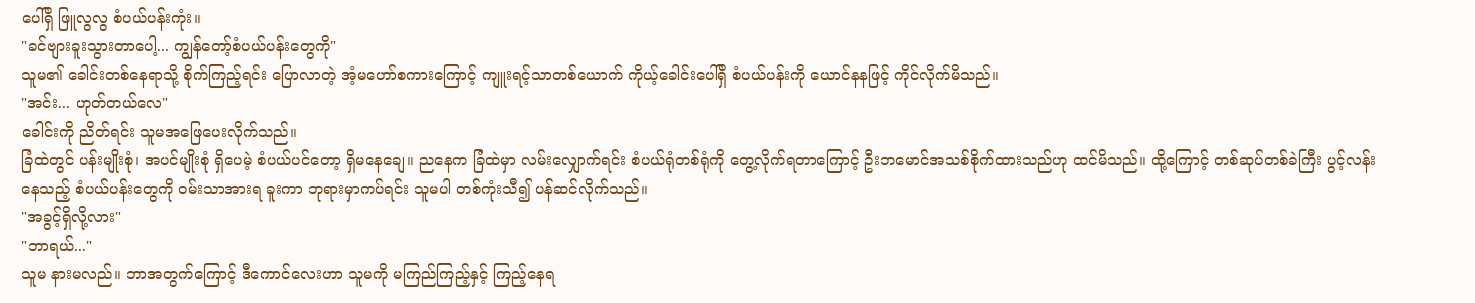ပေါ်ရှိ ဖြူလွလွ စံပယ်ပန်းကုံး။
"ခင်ဗျားခူးသွားတာပေါ့... ကျွန်တော့်စံပယ်ပန်းတွေကို"
သူမ၏ ခေါင်းတစ်နေရာသို့ စိုက်ကြည့်ရင်း ပြောလာတဲ့ အံ့မဟော်စကားကြောင့် ကျူးရင့်သာတစ်ယောက် ကိုယ့်ခေါင်းပေါ်ရှိ စံပယ်ပန်းကို ယောင်နနဖြင့် ကိုင်လိုက်မိသည်။
"အင်း... ဟုတ်တယ်လေ"
ခေါင်းကို ညိတ်ရင်း သူမအဖြေပေးလိုက်သည်။
ခြံထဲတွင် ပန်းမျိုးစုံ၊ အပင်မျိုးစုံ ရှိပေမဲ့ စံပယ်ပင်တော့ ရှိမနေချေ။ ညနေက ခြံထဲမှာ လမ်းလျှောက်ရင်း စံပယ်ရုံတစ်ရုံကို တွေ့လိုက်ရတာကြောင့် ဦးဘမောင်အသစ်စိုက်ထားသည်ဟု ထင်မိသည်။ ထို့ကြောင့် တစ်ဆုပ်တစ်ခဲကြီး ပွင့်လန်းနေသည့် စံပယ်ပန်းတွေကို ဝမ်းသာအားရ ခူးကာ ဘုရားမှာကပ်ရင်း သူမပါ တစ်ကုံးသီ၍ ပန်ဆင်လိုက်သည်။
"အခွင့်ရှိလို့လား"
"ဘာရယ်..."
သူမ နားမလည်။ ဘာအတွက်ကြောင့် ဒီကောင်လေးဟာ သူမကို မကြည်ကြည့်နှင့် ကြည့်နေရ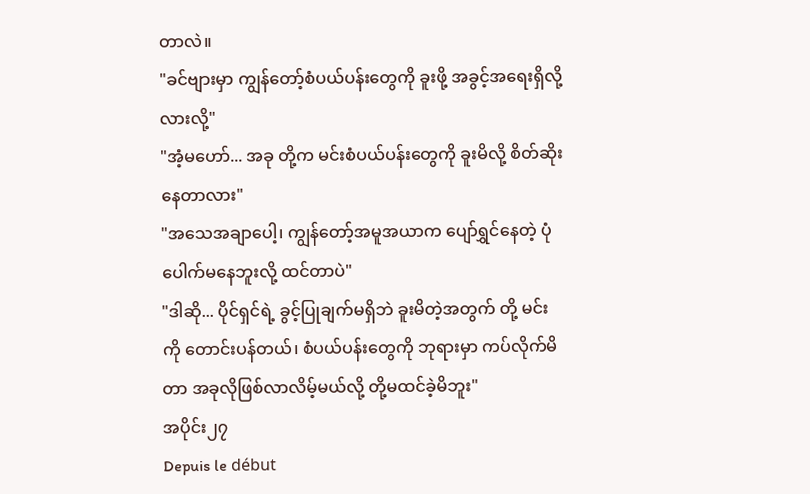တာလဲ။
"ခင်ဗျားမှာ ကျွန်တော့်စံပယ်ပန်းတွေကို ခူးဖို့ အခွင့်အရေးရှိလို့လားလို့"
"အံ့မဟော်... အခု တို့က မင်းစံပယ်ပန်းတွေကို ခူးမိလို့ စိတ်ဆိုးနေတာလား"
"အသေအချာပေါ့၊ ကျွန်တော့်အမူအယာက ပျော်ရွှင်နေတဲ့ ပုံပေါက်မနေဘူးလို့ ထင်တာပဲ"
"ဒါဆို... ပိုင်ရှင်ရဲ့ ခွင့်ပြုချက်မရှိဘဲ ခူးမိတဲ့အတွက် တို့ မင်းကို တောင်းပန်တယ်၊ စံပယ်ပန်းတွေကို ဘုရားမှာ ကပ်လိုက်မိတာ အခုလိုဖြစ်လာလိမ့်မယ်လို့ တို့မထင်ခဲ့မိဘူး"
အပိုင်း၂၇
Depuis le début